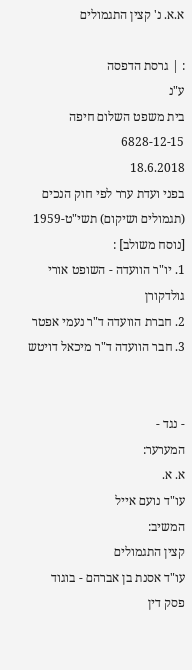א.א. נ' קצין התגמולים

: | גרסת הדפסה
ע"נ
בית משפט השלום חיפה
6828-12-15
18.6.2018
בפני ועדת ערר לפי חוק הנכים (תגמולים ושיקום) תשי"ט-1959 [נוסח משולב] :
1. יו"ר הוועדה - השופט אורי גולדקורן
2. חברת הוועדה ד"ר נעמי אפטר
3. חבר הוועדה ד"ר מיכאל דויטש


- נגד -
המערער:
א. א.
עו"ד נועם אייל
המשיב:
קצין התגמולים
עו"ד אסנת בן אברהם - בוגוד
פסק דין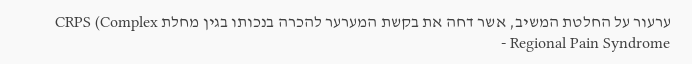ערעור על החלטת המשיב, אשר דחה את בקשת המערער להכרה בנכותו בגין מחלת CRPS (Complex Regional Pain Syndrome -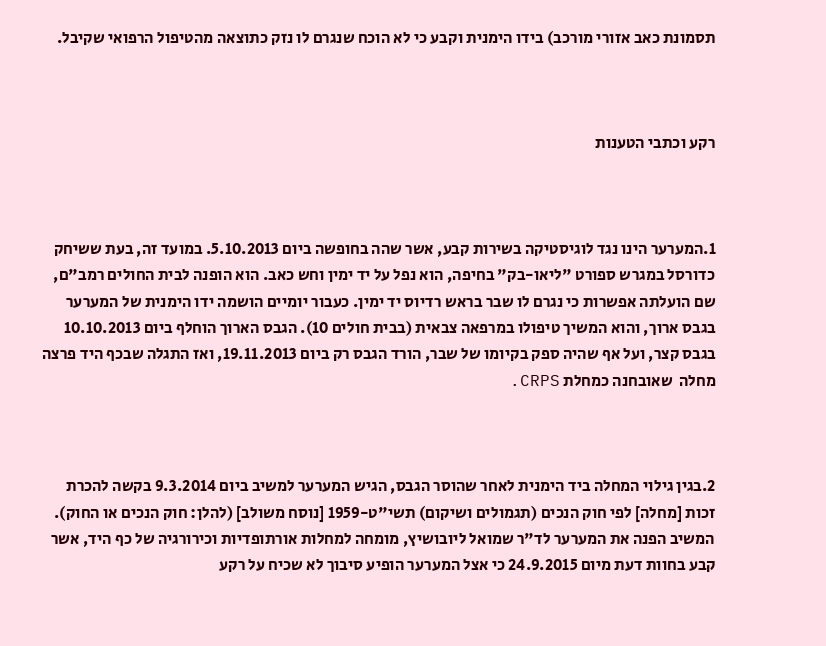תסמונת כאב אזורי מורכב) בידו הימנית וקבע כי לא הוכח שנגרם לו נזק כתוצאה מהטיפול הרפואי שקיבל.



רקע וכתבי הטענות



1.המערער הינו נגד לוגיסטיקה בשירות קבע, אשר שהה בחופשה ביום 5.10.2013. במועד זה, בעת ששיחק כדורסל במגרש ספורט "ליאו-בק" בחיפה, הוא נפל על יד ימין וחש כאב. הוא הופנה לבית החולים רמב"ם, שם הועלתה אפשרות כי נגרם לו שבר בראש רדיוס יד ימין. כעבור יומיים הושמה ידו הימנית של המערער בגבס ארוך, והוא המשיך טיפולו במרפאה צבאית (בבית חולים 10). הגבס הארוך הוחלף ביום 10.10.2013 בגבס קצר, ועל אף שהיה ספק בקיומו של שבר, הורד הגבס רק ביום 19.11.2013, ואז התגלה שבכף היד פרצה מחלה  שאובחנה כמחלת CRPS.



2.בגין גילוי המחלה ביד הימנית לאחר שהוסר הגבס, הגיש המערער למשיב ביום 9.3.2014 בקשה להכרת זכות [מחלה] לפי חוק הנכים (תגמולים ושיקום) תשי"ט-1959 [נוסח משולב] (להלן: חוק הנכים או החוק). המשיב הפנה את המערער לד"ר שמואל ליובושיץ, מומחה למחלות אורתופדיות וכירורגיה של כף היד, אשר קבע בחוות דעת מיום 24.9.2015 כי אצל המערער הופיע סיבוך לא שכיח על רקע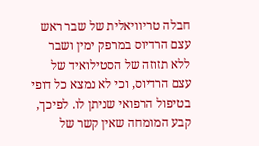חבלה טריוויאלית של שבר ראש עצם הרדיוס במרפק ימין ושבר ללא תזוזה של הסטילואיד של עצם הרדיוס, וכי לא נמצא כל דופי בטיפול הרפואי שניתן לו. לפיכך, קבע המומחה שאין קשר של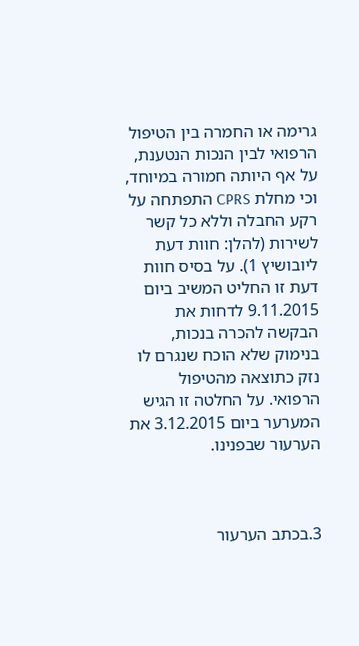גרימה או החמרה בין הטיפול הרפואי לבין הנכות הנטענת, על אף היותה חמורה במיוחד, וכי מחלת CPRS התפתחה על רקע החבלה וללא כל קשר לשירות (להלן: חוות דעת ליובושיץ 1). על בסיס חוות דעת זו החליט המשיב ביום 9.11.2015 לדחות את הבקשה להכרה בנכות, בנימוק שלא הוכח שנגרם לו נזק כתוצאה מהטיפול הרפואי. על החלטה זו הגיש המערער ביום 3.12.2015 את הערעור שבפנינו.



3.בכתב הערעור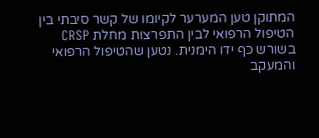המתוקן טען המערער לקיומו של קשר סיבתי בין הטיפול הרפואי לבין התפרצות מחלת CRSP בשורש כף ידו הימנית. נטען שהטיפול הרפואי והמעקב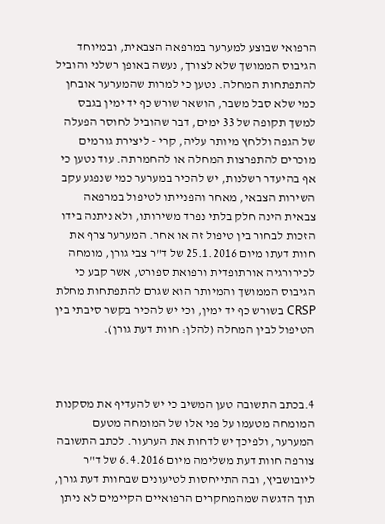הרפואי שבוצע למערער במרפאה הצבאית, ובמיוחד הגיבוס הממושך שלא לצורך, נעשה באופן רשלני והוביל להתפתחות המחלה. נטען כי למרות שהמערער אובחן כמי שלא סבל משבר, הושאר שורש כף יד ימין בגבס למשך תקופה של 33 ימים, דבר שהוביל לחוסר הפעלה של הגפה וללחץ מיותר עליה, קרי - ליצירת גורמים מוכרים להתפרצות המחלה או להחמרתה. עוד נטען כי אף בהיעדר רשלנות, יש להכיר במערער כמי שנפגע עקב השירות הצבאי, מאחר והפנייתו לטיפול במרפאה צבאית הינה חלק בלתי נפרד משירותו, ולא ניתנה בידו הזכות לבחור בין טיפול זה או אחר. המערער צרף את חוות דעתו מיום 25.1.2016 של ד"ר צבי גורן, מומחה לכירורגיה אורתופדית ורפואת ספורט, אשר קבע כי הגיבוס הממושך והמיותר הוא שגרם להתפתחות מחלת CRSP בשורש כף יד ימין, וכי יש להכיר בקשר סיבתי בין הטיפול לבין המחלה (להלן: חוות דעת גורן).



4.בכתב התשובה טען המשיב כי יש להעדיף את מסקנות המומחה מטעמו על פני אלו של המומחה מטעם המערער, ולפיכך יש לדחות את הערעור. לכתב התשובה צורפה חוות דעת משלימה מיום 6.4.2016 של ד"ר ליובושביץ, ובה התייחסות לטיעונים שבחוות דעת גורן, תוך הדגשה שמהמחקרים הרפואיים הקיימים לא ניתן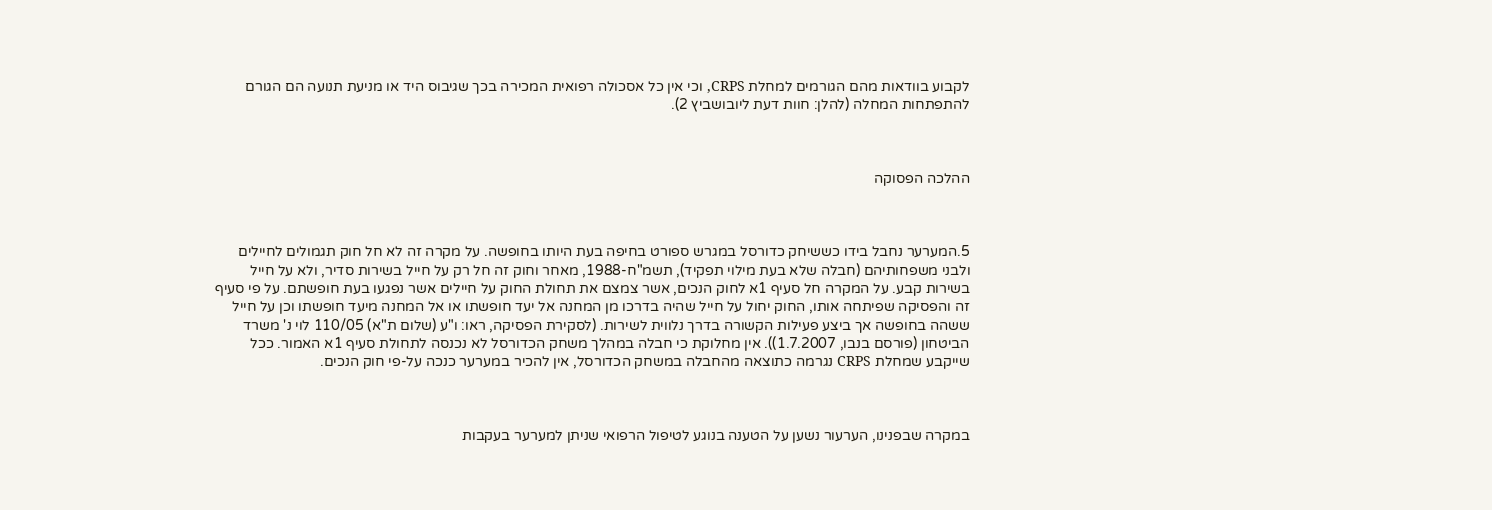לקבוע בוודאות מהם הגורמים למחלת CRPS, וכי אין כל אסכולה רפואית המכירה בכך שגיבוס היד או מניעת תנועה הם הגורם להתפתחות המחלה (להלן: חוות דעת ליובושביץ 2).



ההלכה הפסוקה



5.המערער נחבל בידו כששיחק כדורסל במגרש ספורט בחיפה בעת היותו בחופשה. על מקרה זה לא חל חוק תגמולים לחיילים ולבני משפחותיהם (חבלה שלא בעת מילוי תפקיד), תשמ"ח-1988, מאחר וחוק זה חל רק על חייל בשירות סדיר, ולא על חייל בשירות קבע. על המקרה חל סעיף 1א לחוק הנכים, אשר צמצם את תחולת החוק על חיילים אשר נפגעו בעת חופשתם. על פי סעיף זה והפסיקה שפיתחה אותו, החוק יחול על חייל שהיה בדרכו מן המחנה אל יעד חופשתו או אל המחנה מיעד חופשתו וכן על חייל ששהה בחופשה אך ביצע פעילות הקשורה בדרך נלווית לשירות. (לסקירת הפסיקה, ראו: ו"ע (שלום ת"א) 110/05 לוי נ' משרד הביטחון (פורסם בנבו, 1.7.2007)). אין מחלוקת כי חבלה במהלך משחק הכדורסל לא נכנסה לתחולת סעיף 1א האמור. ככל שייקבע שמחלת CRPS נגרמה כתוצאה מהחבלה במשחק הכדורסל, אין להכיר במערער כנכה על-פי חוק הנכים.



במקרה שבפנינו, הערעור נשען על הטענה בנוגע לטיפול הרפואי שניתן למערער בעקבות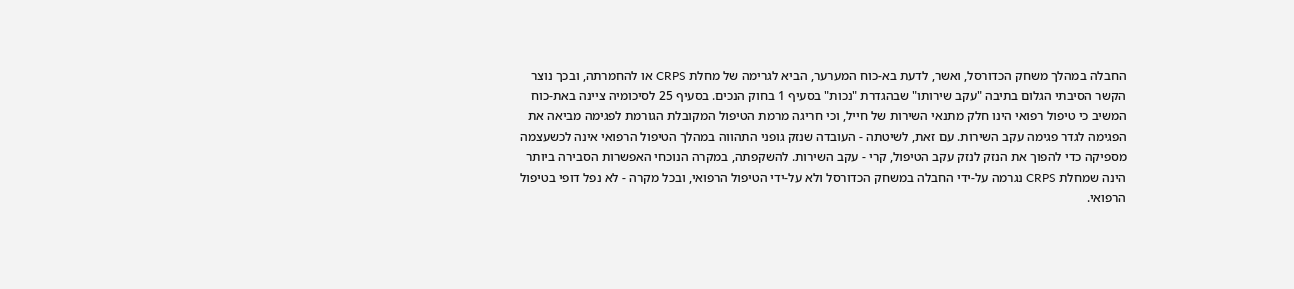החבלה במהלך משחק הכדורסל, ואשר, לדעת בא-כוח המערער, הביא לגרימה של מחלת CRPS או להחמרתה, ובכך נוצר הקשר הסיבתי הגלום בתיבה "עקב שירותו" שבהגדרת "נכות" בסעיף 1 בחוק הנכים. בסעיף 25 לסיכומיה ציינה באת-כוח המשיב כי טיפול רפואי הינו חלק מתנאי השירות של חייל, וכי חריגה מרמת הטיפול המקובלת הגורמת לפגימה מביאה את הפגימה לגדר פגימה עקב השירות. עם זאת, לשיטתה - העובדה שנזק גופני התהווה במהלך הטיפול הרפואי אינה לכשעצמה מספיקה כדי להפוך את הנזק לנזק עקב הטיפול, קרי - עקב השירות. להשקפתה, במקרה הנוכחי האפשרות הסבירה ביותר הינה שמחלת CRPS נגרמה על-ידי החבלה במשחק הכדורסל ולא על-ידי הטיפול הרפואי, ובכל מקרה - לא נפל דופי בטיפול הרפואי.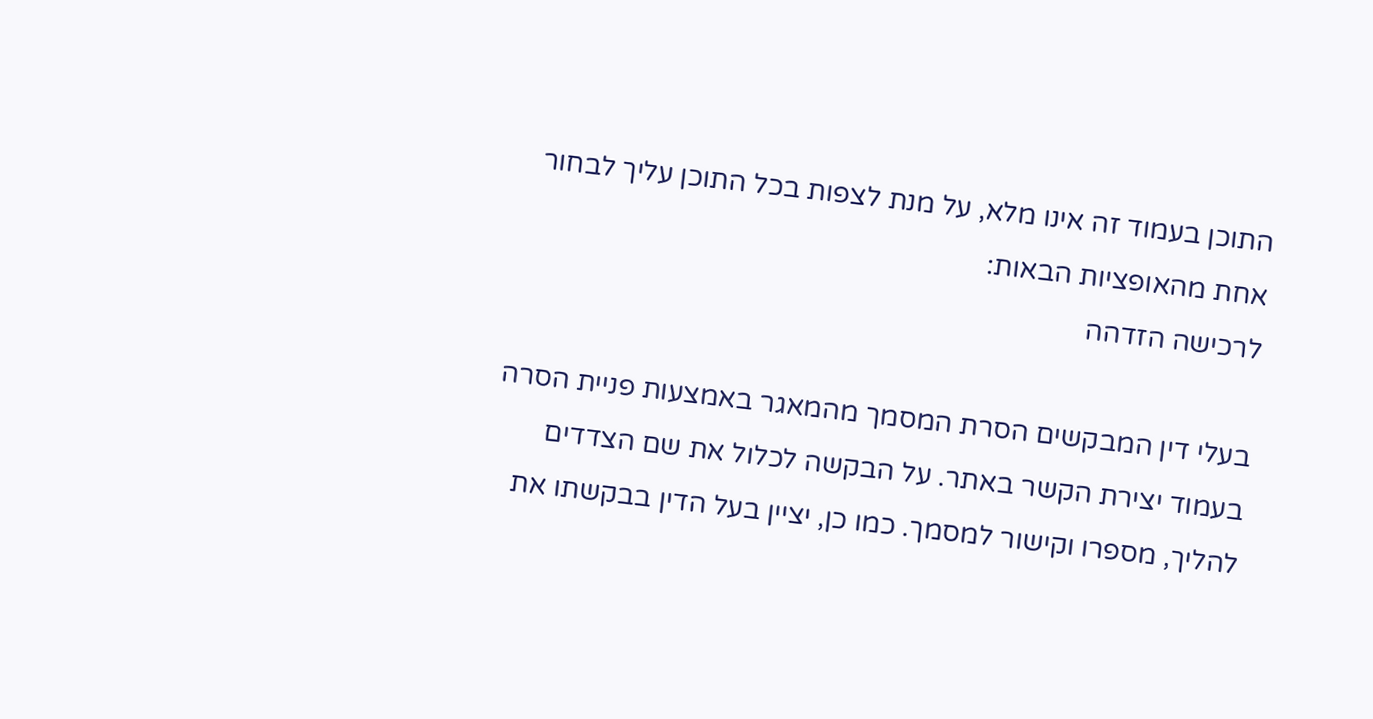התוכן בעמוד זה אינו מלא, על מנת לצפות בכל התוכן עליך לבחור אחת מהאופציות הבאות:
לרכישה הזדהה

בעלי דין המבקשים הסרת המסמך מהמאגר באמצעות פניית הסרה בעמוד יצירת הקשר באתר. על הבקשה לכלול את שם הצדדים להליך, מספרו וקישור למסמך. כמו כן, יציין בעל הדין בבקשתו את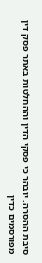סיבת ההסרה. יובהר כי פסקי הדין וההחלטות באתר פסק דין מפורסמים כדין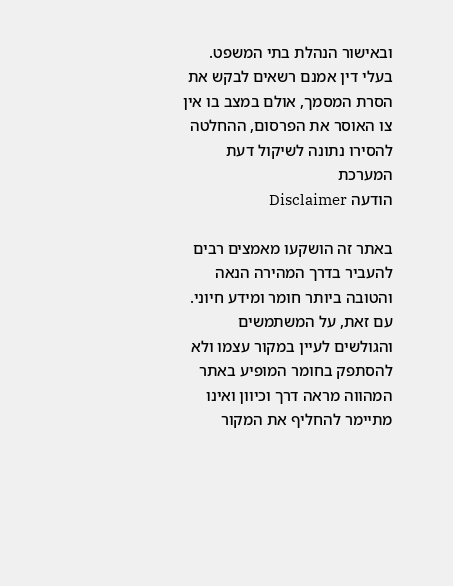ובאישור הנהלת בתי המשפט. בעלי דין אמנם רשאים לבקש את הסרת המסמך, אולם במצב בו אין צו האוסר את הפרסום, ההחלטה להסירו נתונה לשיקול דעת המערכת
הודעה Disclaimer

באתר זה הושקעו מאמצים רבים להעביר בדרך המהירה הנאה והטובה ביותר חומר ומידע חיוני. עם זאת, על המשתמשים והגולשים לעיין במקור עצמו ולא להסתפק בחומר המופיע באתר המהווה מראה דרך וכיוון ואינו מתיימר להחליף את המקור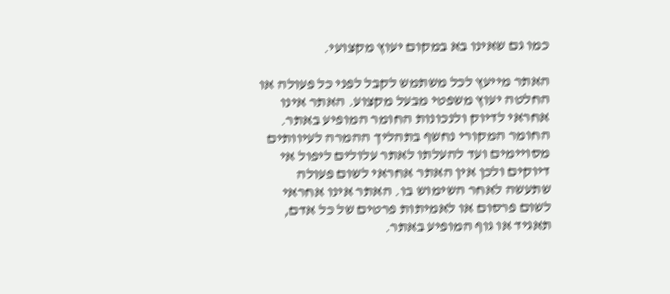כמו גם שאינו בא במקום יעוץ מקצועי.

האתר מייעץ לכל משתמש לקבל לפני כל פעולה או החלטה יעוץ משפטי מבעל מקצוע. האתר אינו אחראי לדיוק ולנכונות החומר המופיע באתר. החומר המקורי נחשף בתהליך ההמרה לעיוותים מסויימים ועד להעלתו לאתר עלולים ליפול אי דיוקים ולכן אין האתר אחראי לשום פעולה שתעשה לאחר השימוש בו. האתר אינו אחראי לשום פרסום או לאמיתות פרטים של כל אדם, תאגיד או גוף המופיע באתר.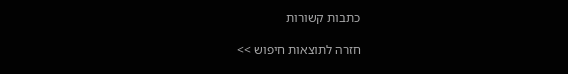כתבות קשורות

חזרה לתוצאות חיפוש >>